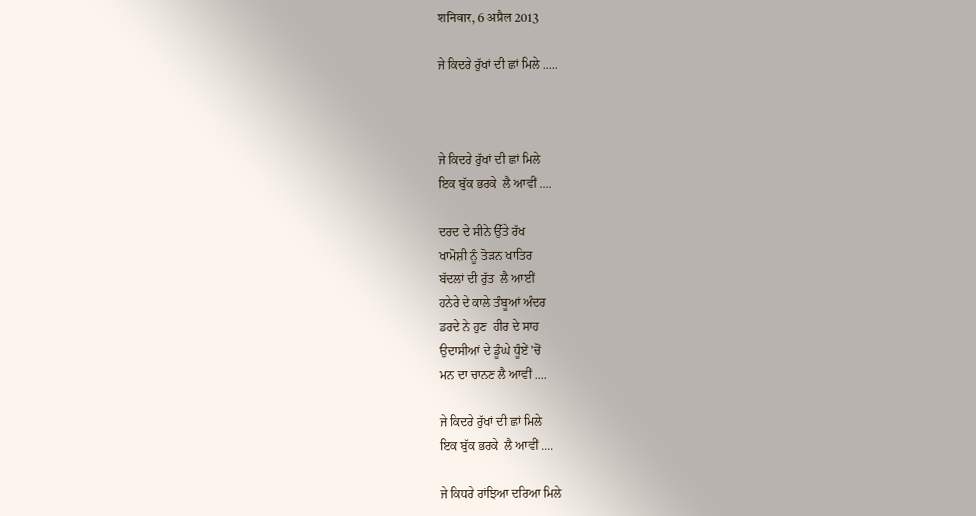शनिवार, 6 अप्रैल 2013

ਜੇ ਕਿਦਰੇ ਰੁੱਖਾਂ ਦੀ ਛਾਂ ਮਿਲੇ .....



ਜੇ ਕਿਦਰੇ ਰੁੱਖਾਂ ਦੀ ਛਾਂ ਮਿਲੇ
ਇਕ ਬੁੱਕ ਭਰਕੇ  ਲੈ ਆਵੀਂ ....

ਦਰਦ ਦੇ ਸੀਨੇ ਉੱਤੇ ਰੱਖ
ਖਾਮੋਸ਼ੀ ਨੂੰ ਤੋੜਨ ਖਾਤਿਰ
ਬੱਦਲਾਂ ਦੀ ਰੁੱਤ  ਲੈ ਆਈਂ
ਹਨੇਰੇ ਦੇ ਕਾਲੇ ਤੰਬੂਆਂ ਅੰਦਰ
ਡਰਦੇ ਨੇ ਹੁਣ  ਹੀਰ ਦੇ ਸਾਹ
ਉਦਾਸੀਆਂ ਦੇ ਡੂੰਘੇ ਧੂੰਏਂ 'ਚੋਂ
ਮਨ ਦਾ ਚਾਨਣ ਲੈ ਆਵੀਂ ....

ਜੇ ਕਿਦਰੇ ਰੁੱਖਾਂ ਦੀ ਛਾਂ ਮਿਲੇ
ਇਕ ਬੁੱਕ ਭਰਕੇ  ਲੈ ਆਵੀਂ ....

ਜੇ ਕਿਧਰੇ ਰਾਂਝਿਆ ਦਰਿਆ ਮਿਲੇ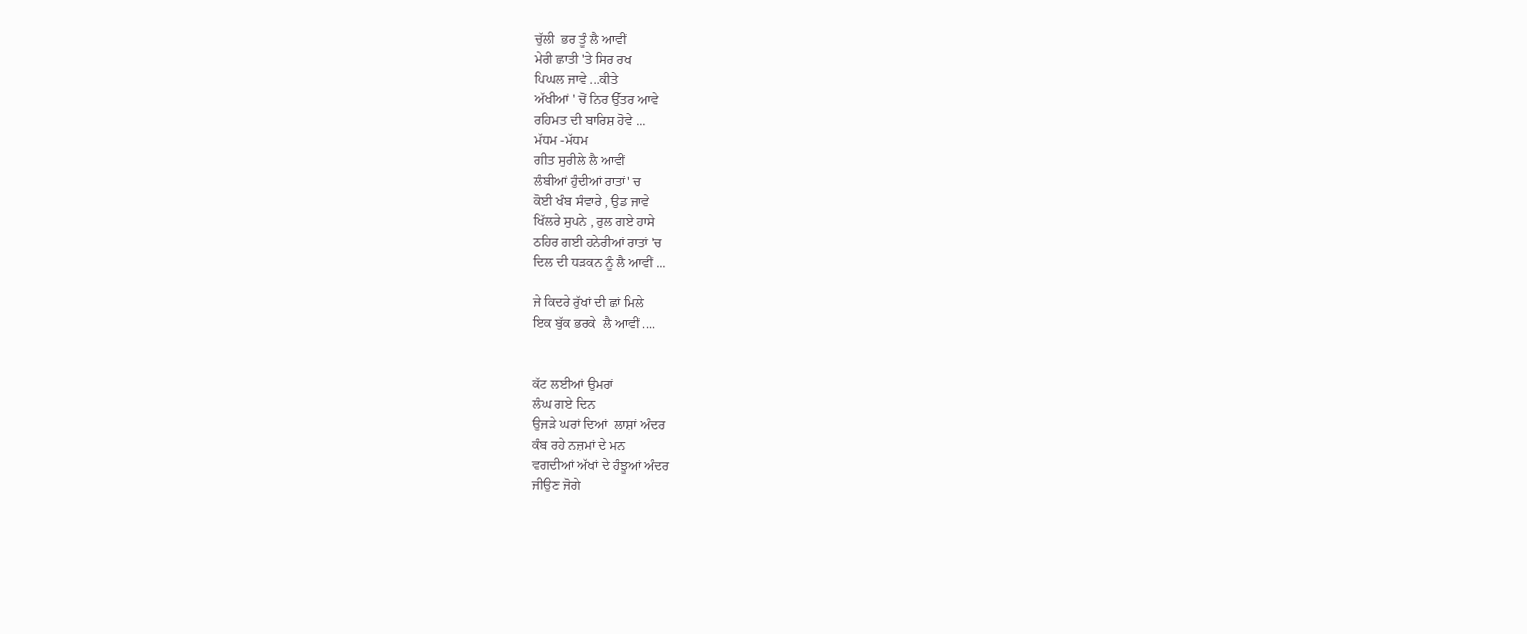ਚੁੱਲੀ  ਭਰ ਤੂੰ ਲੈ ਆਵੀਂ
ਮੇਰੀ ਛਾਤੀ 'ਤੇ ਸਿਰ ਰਖ
ਪਿਘਲ ਜਾਵੇ ...ਕੀਤੇ
ਅੱਖੀਆਂ ' ਚੋਂ ਨਿਰ ਉੱਤਰ ਆਵੇ
ਰਹਿਮਤ ਦੀ ਬਾਰਿਸ਼ ਹੋਵੇ ...
ਮੱਧਮ -ਮੱਧਮ
ਗੀਤ ਸੁਰੀਲੇ ਲੈ ਆਵੀਂ
ਲੰਬੀਆਂ ਹੁੰਦੀਆਂ ਰਾਤਾਂ' ਚ
ਕੋਈ ਖੰਬ ਸੰਵਾਰੇ , ਉਡ ਜਾਵੇ
ਖਿੱਲਰੇ ਸੁਪਨੇ , ਰੁਲ ਗਏ ਹਾਸੇ
ਠਹਿਰ ਗਈ ਹਨੇਰੀਆਂ ਰਾਤਾਂ 'ਚ
ਦਿਲ ਦੀ ਧੜਕਨ ਨੂੰ ਲੈ ਆਵੀਂ ...

ਜੇ ਕਿਦਰੇ ਰੁੱਖਾਂ ਦੀ ਛਾਂ ਮਿਲੇ
ਇਕ ਬੁੱਕ ਭਰਕੇ  ਲੈ ਆਵੀਂ ....


ਕੱਟ ਲਈਆਂ ਉਮਰਾਂ
ਲੰਘ ਗਏ ਦਿਨ
ਉਜੜੇ ਘਰਾਂ ਦਿਆਂ  ਲਾਸ਼ਾਂ ਅੰਦਰ
ਕੰਬ ਰਹੇ ਨਜ਼ਮਾਂ ਦੇ ਮਨ
ਵਗਦੀਆਂ ਅੱਖਾਂ ਦੇ ਹੰਝੂਆਂ ਅੰਦਰ
ਜੀਉਣ ਜੋਗੇ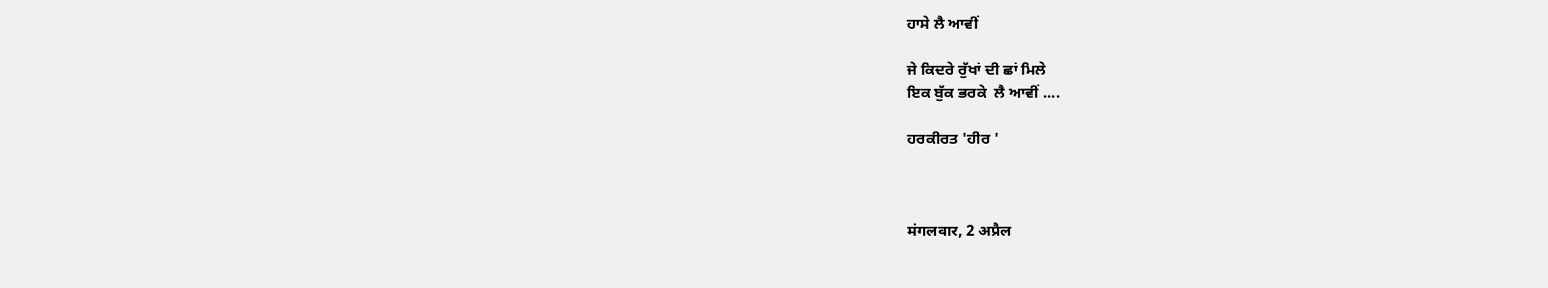ਹਾਸੇ ਲੈ ਆਵੀਂ

ਜੇ ਕਿਦਰੇ ਰੁੱਖਾਂ ਦੀ ਛਾਂ ਮਿਲੇ
ਇਕ ਬੁੱਕ ਭਰਕੇ  ਲੈ ਆਵੀਂ ....

ਹਰਕੀਰਤ 'ਹੀਰ '



मंगलवार, 2 अप्रैल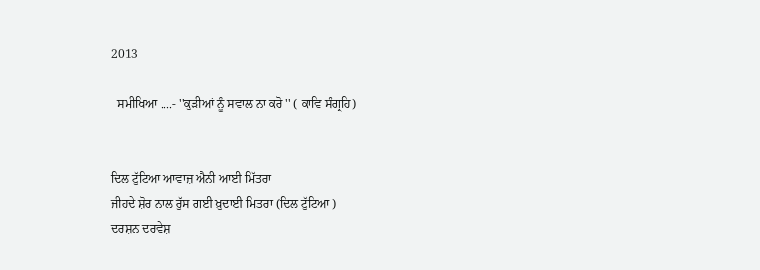2013

  ਸਮੀਖਿਆ ....- ''ਕੁੜੀਆਂ ਨੂੰ ਸਵਾਲ ਨਾ ਕਰੋ '' ( ਕਾਵਿ ਸੰਗ੍ਰਹਿ)


ਦਿਲ ਟੁੱਟਿਆ ਆਵਾਜ਼ ਐਨੀ ਆਈ ਮਿੱਤਰਾ
ਜੀਹਦੇ ਸ਼ੋਰ ਨਾਲ ਰੁੱਸ ਗਈ ਖ਼ੁਦਾਈ ਮਿਤਰਾ (ਦਿਲ ਟੁੱਟਿਆ )
ਦਰਸ਼ਨ ਦਰਵੇਸ਼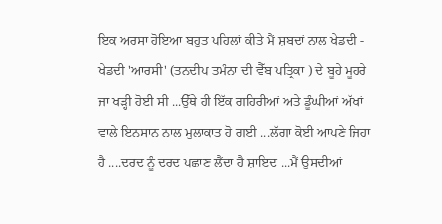ਇਕ ਅਰਸਾ ਹੋਇਆ ਬਹੁਤ ਪਹਿਲਾਂ ਕੀਤੇ ਮੈਂ ਸ਼ਬਦਾਂ ਨਾਲ ਖੇਡਦੀ - ਖੇਡਦੀ 'ਆਰਸੀ' (ਤਨਦੀਪ ਤਮੰਨਾ ਦੀ ਵੈੱਬ ਪਤ੍ਰ‍ਿਕਾ ) ਦੇ ਬੂਹੇ ਮੂਹਰੇ ਜਾ ਖੜ੍ਹੀ ਹੋਈ ਸੀ ...ਉੱਥੇ ਹੀ ਇੱਕ ਗਹਿਰੀਆਂ ਅਤੇ ਡੂੰਘੀਆਂ ਅੱਖਾਂ ਵਾਲੇ ਇਨਸਾਨ ਨਾਲ ਮੁਲਾਕਾਤ ਹੋ ਗਈ ...ਲੱਗਾ ਕੋਈ ਆਪਣੇ ਜਿਹਾ ਹੈ ....ਦਰਦ ਨੂੰ ਦਰਦ ਪਛਾਣ ਲੈਂਦਾ ਹੈ ਸ਼ਾਇਦ ...ਮੈਂ ਉਸਦੀਆਂ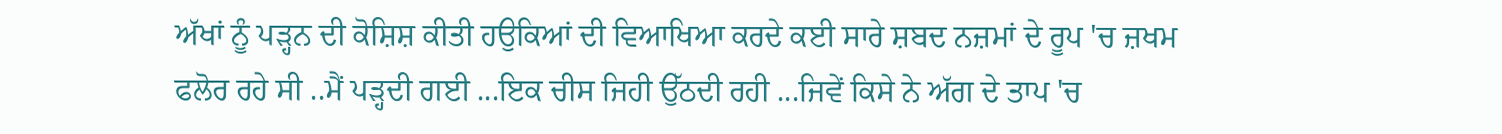ਅੱਖਾਂ ਨੂੰ ਪੜ੍ਹਨ ਦੀ ਕੋਸ਼ਿਸ਼ ਕੀਤੀ ਹਉਕਿਆਂ ਦੀ ਵਿਆਖਿਆ ਕਰਦੇ ਕਈ ਸਾਰੇ ਸ਼ਬਦ ਨਜ਼ਮਾਂ ਦੇ ਰੂਪ 'ਚ ਜ਼ਖਮ ਫਲੋਰ ਰਹੇ ਸੀ ..ਮੈਂ ਪੜ੍ਹਦੀ ਗਈ ...ਇਕ ਚੀਸ ਜਿਹੀ ਉੱਠਦੀ ਰਹੀ ...ਜਿਵੇਂ ਕਿਸੇ ਨੇ ਅੱਗ ਦੇ ਤਾਪ 'ਚ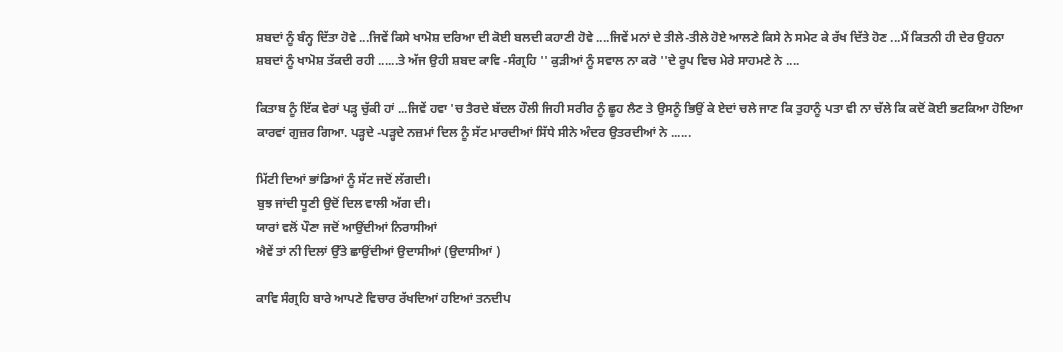ਸ਼ਬਦਾਂ ਨੂੰ ਬੰਨ੍ਹ ਦਿੱਤਾ ਹੋਵੇ ...ਜਿਵੇਂ ਕਿਸੇ ਖਾਮੋਸ਼ ਦਰਿਆ ਦੀ ਕੋਈ ਬਲਦੀ ਕਹਾਣੀ ਹੋਵੇ ....ਜਿਵੇਂ ਮਨਾਂ ਦੇ ਤੀਲੇ-ਤੀਲੇ ਹੋਏ ਆਲਣੇ ਕਿਸੇ ਨੇ ਸਮੇਟ ਕੇ ਰੱਖ ਦਿੱਤੇ ਹੋਣ ...ਮੈਂ ਕਿਤਨੀ ਹੀ ਦੇਰ ਉਹਨਾ ਸ਼ਬਦਾਂ ਨੂੰ ਖਾਮੋਸ਼ ਤੱਕਦੀ ਰਹੀ ......ਤੇ ਅੱਜ ਉਹੀ ਸ਼ਬਦ ਕਾਵਿ -ਸੰਗ੍ਰਹਿ '' ਕੁੜੀਆਂ ਨੂੰ ਸਵਾਲ ਨਾ ਕਰੋ ''ਦੇ ਰੂਪ ਵਿਚ ਮੇਰੇ ਸਾਹਮਣੇ ਨੇ ....

ਕਿਤਾਬ ਨੂੰ ਇੱਕ ਵੇਰਾਂ ਪੜ੍ਹ ਚੁੱਕੀ ਹਾਂ ...ਜਿਵੇਂ ਹਵਾ 'ਚ ਤੈਰਦੇ ਬੱਦਲ ਹੌਲੀ ਜਿਹੀ ਸਰੀਰ ਨੂੰ ਛੂਹ ਲੈਣ ਤੇ ਉਸਨੂੰ ਭਿਉਂ ਕੇ ਏਦਾਂ ਚਲੇ ਜਾਣ ਕਿ ਤੁਹਾਨੂੰ ਪਤਾ ਵੀ ਨਾ ਚੱਲੇ ਕਿ ਕਦੋਂ ਕੋਈ ਭਟਕਿਆ ਹੋਇਆ ਕਾਰਵਾਂ ਗੁਜ਼ਰ ਗਿਆ. ਪੜ੍ਹਦੇ -ਪੜ੍ਹਦੇ ਨਜ਼ਮਾਂ ਦਿਲ ਨੂੰ ਸੱਟ ਮਾਰਦੀਆਂ ਸਿੱਧੇ ਸੀਨੇ ਅੰਦਰ ਉਤਰਦੀਆਂ ਨੇ ......

ਮਿੱਟੀ ਦਿਆਂ ਭਾਂਡਿਆਂ ਨੂੰ ਸੱਟ ਜਦੋਂ ਲੱਗਦੀ।
ਬੁਝ ਜਾਂਦੀ ਧੂਣੀ ਉਦੋਂ ਦਿਲ ਵਾਲੀ ਅੱਗ ਦੀ।
ਯਾਰਾਂ ਵਲੋਂ ਪੌਣਾ ਜਦੋਂ ਆਉਂਦੀਆਂ ਨਿਰਾਸੀਆਂ
ਐਵੇਂ ਤਾਂ ਨੀ ਦਿਲਾਂ ਉੱਤੇ ਛਾਉਂਦੀਆਂ ਉਦਾਸੀਆਂ (ਉਦਾਸੀਆਂ )

ਕਾਵਿ ਸੰਗ੍ਰਹਿ ਬਾਰੇ ਆਪਣੇ ਵਿਚਾਰ ਰੱਖਦਿਆਂ ਹਇਆਂ ਤਨਦੀਪ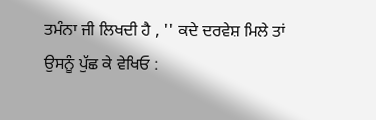ਤਮੰਨਾ ਜੀ ਲਿਖਦੀ ਹੈ , '' ਕਦੇ ਦਰਵੇਸ਼ ਮਿਲੇ ਤਾਂ ਉਸਨੂੰ ਪੁੱਛ ਕੇ ਵੇਖਿਓ :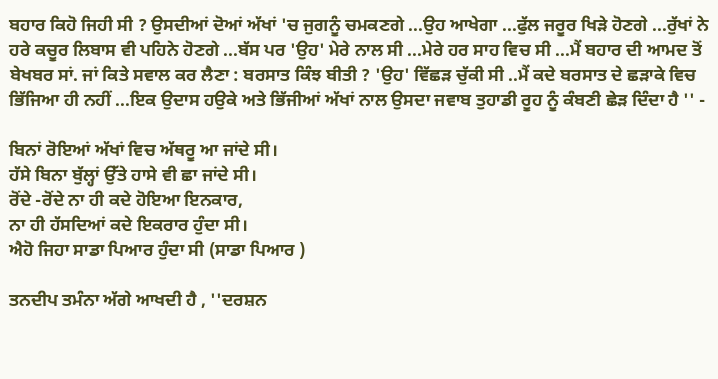ਬਹਾਰ ਕਿਹੋ ਜਿਹੀ ਸੀ ? ਉਸਦੀਆਂ ਦੋਆਂ ਅੱਖਾਂ 'ਚ ਜੁਗਨੂੰ ਚਮਕਣਗੇ ...ਉਹ ਆਖੇਗਾ ...ਫੁੱਲ ਜਰੂਰ ਖਿੜੇ ਹੋਣਗੇ ...ਰੁੱਖਾਂ ਨੇ ਹਰੇ ਕਚੂਰ ਲਿਬਾਸ ਵੀ ਪਹਿਨੇ ਹੋਣਗੇ ...ਬੱਸ ਪਰ 'ਉਹ' ਮੇਰੇ ਨਾਲ ਸੀ ...ਮੇਰੇ ਹਰ ਸਾਹ ਵਿਚ ਸੀ ...ਮੈਂ ਬਹਾਰ ਦੀ ਆਮਦ ਤੋਂ ਬੇਖਬਰ ਸਾਂ. ਜਾਂ ਕਿਤੇ ਸਵਾਲ ਕਰ ਲੈਣਾ : ਬਰਸਾਤ ਕਿੰਝ ਬੀਤੀ ? 'ਉਹ' ਵਿੱਛੜ ਚੁੱਕੀ ਸੀ ..ਮੈਂ ਕਦੇ ਬਰਸਾਤ ਦੇ ਛੜਾਕੇ ਵਿਚ ਭਿੱਜਿਆ ਹੀ ਨਹੀਂ ...ਇਕ ਉਦਾਸ ਹਉਕੇ ਅਤੇ ਭਿੱਜੀਆਂ ਅੱਖਾਂ ਨਾਲ ਉਸਦਾ ਜਵਾਬ ਤੁਹਾਡੀ ਰੂਹ ਨੂੰ ਕੰਬਣੀ ਛੇੜ ਦਿੰਦਾ ਹੈ '' -

ਬਿਨਾਂ ਰੋਇਆਂ ਅੱਖਾਂ ਵਿਚ ਅੱਥਰੂ ਆ ਜਾਂਦੇ ਸੀ।
ਹੱਸੇ ਬਿਨਾ ਬੁੱਲ੍ਹਾਂ ਉੱਤੇ ਹਾਸੇ ਵੀ ਛਾ ਜਾਂਦੇ ਸੀ।
ਰੋਂਦੇ -ਰੋਂਦੇ ਨਾ ਹੀ ਕਦੇ ਹੋਇਆ ਇਨਕਾਰ,
ਨਾ ਹੀ ਹੱਸਦਿਆਂ ਕਦੇ ਇਕਰਾਰ ਹੁੰਦਾ ਸੀ।
ਐਹੋ ਜਿਹਾ ਸਾਡਾ ਪਿਆਰ ਹੁੰਦਾ ਸੀ (ਸਾਡਾ ਪਿਆਰ )

ਤਨਦੀਪ ਤਮੰਨਾ ਅੱਗੇ ਆਖਦੀ ਹੈ , ''ਦਰਸ਼ਨ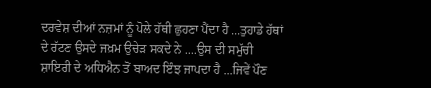ਦਰਵੇਸ਼ ਦੀਆਂ ਨਜ਼ਮਾਂ ਨੂੰ ਪੋਲੇ ਹੱਥੀ ਛੁਹਣਾ ਪੈਂਦਾ ਹੈ ...ਤੁਹਾਡੇ ਹੱਥਾਂ ਦੇ ਰੱਟਣ ਉਸਦੇ ਜਖ਼ਮ ਉਚੇੜ ਸਕਦੇ ਨੇ ....ਉਸ ਦੀ ਸਮੁੱਚੀ ਸ਼ਾਇਰੀ ਦੇ ਅਧਿਐਨ ਤੋਂ ਬਾਅਦ ਇੰਝ ਜਾਪਦਾ ਹੈ ...ਜਿਵੇਂ ਪੌਣ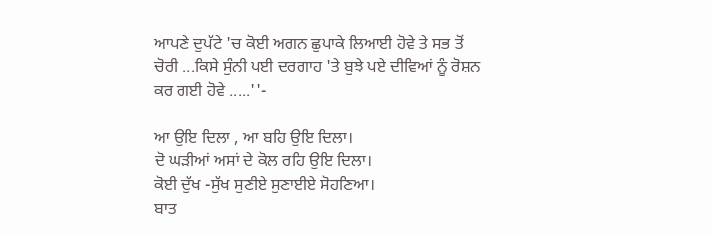ਆਪਣੇ ਦੁਪੱਟੇ 'ਚ ਕੋਈ ਅਗਨ ਛੁਪਾਕੇ ਲਿਆਈ ਹੋਵੇ ਤੇ ਸਭ ਤੋਂ ਚੋਰੀ ...ਕਿਸੇ ਸੁੰਨੀ ਪਈ ਦਰਗਾਹ 'ਤੇ ਬੁਝੇ ਪਏ ਦੀਵਿਆਂ ਨੂੰ ਰੋਸ਼ਨ ਕਰ ਗਈ ਹੋਵੇ .....''-

ਆ ਉਇ ਦਿਲਾ , ਆ ਬਹਿ ਉਇ ਦਿਲਾ।
ਦੋ ਘੜੀਆਂ ਅਸਾਂ ਦੇ ਕੋਲ ਰਹਿ ਉਇ ਦਿਲਾ।
ਕੋਈ ਦੁੱਖ -ਸੁੱਖ ਸੁਣੀਏ ਸੁਣਾਈਏ ਸੋਹਣਿਆ।
ਬਾਤ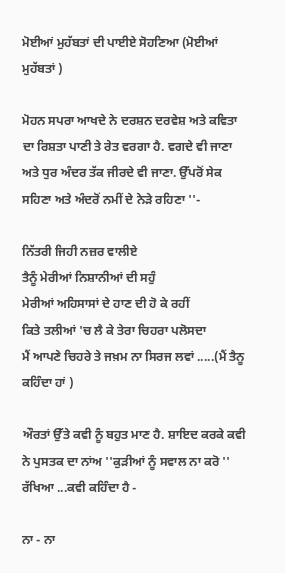ਮੋਈਆਂ ਮੁਹੱਬਤਾਂ ਦੀ ਪਾਈਏ ਸੋਹਣਿਆ (ਮੋਈਆਂ ਮੁਹੱਬਤਾਂ )

ਮੋਹਨ ਸਪਰਾ ਆਖਦੇ ਨੇ ਦਰਸ਼ਨ ਦਰਵੇਸ਼ ਅਤੇ ਕਵਿਤਾ ਦਾ ਰਿਸ਼ਤਾ ਪਾਣੀ ਤੇ ਰੇਤ ਵਰਗਾ ਹੈ. ਵਗਦੇ ਵੀ ਜਾਣਾ ਅਤੇ ਧੁਰ ਅੰਦਰ ਤੱਕ ਜੀਰਦੇ ਵੀ ਜਾਣਾ. ਉੱਪਰੋਂ ਸੇਕ ਸਹਿਣਾ ਅਤੇ ਅੰਦਰੋਂ ਨਮੀਂ ਦੇ ਨੇੜੇ ਰਹਿਣਾ ''-

ਨਿੱਤਰੀ ਜਿਹੀ ਨਜ਼ਰ ਵਾਲੀਏ
ਤੈਨੂੰ ਮੇਰੀਆਂ ਨਿਸ਼ਾਨੀਆਂ ਦੀ ਸਹੁੰ
ਮੇਰੀਆਂ ਅਹਿਸਾਸਾਂ ਦੇ ਹਾਣ ਦੀ ਹੋ ਕੇ ਰਹੀਂ
ਕਿਤੇ ਤਲੀਆਂ 'ਚ ਲੈ ਕੇ ਤੇਰਾ ਚਿਹਰਾ ਪਲੋਸਦਾ
ਮੈਂ ਆਪਣੇ ਚਿਹਰੇ ਤੇ ਜਖ਼ਮ ਨਾ ਸਿਰਜ ਲਵਾਂ .....(ਮੈਂ ਤੈਨੂ ਕਹਿੰਦਾ ਹਾਂ )

ਔਰਤਾਂ ਉੱਤੇ ਕਵੀ ਨੂੰ ਬਹੁਤ ਮਾਣ ਹੈ. ਸ਼ਾਇਦ ਕਰਕੇ ਕਵੀ ਨੇ ਪੁਸਤਕ ਦਾ ਨਾਂਅ ''ਕੁੜੀਆਂ ਨੂੰ ਸਵਾਲ ਨਾ ਕਰੋ '' ਰੱਖਿਆ ...ਕਵੀ ਕਹਿੰਦਾ ਹੈ -

ਨਾ - ਨਾ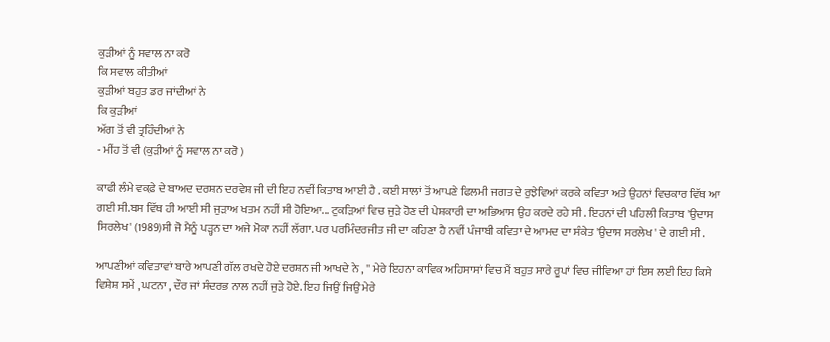ਕੁੜੀਆਂ ਨੂੰ ਸਵਾਲ ਨਾ ਕਰੋ
ਕਿ ਸਵਾਲ ਕੀਤੀਆਂ
ਕੁੜੀਆਂ ਬਹੁਤ ਡਰ ਜਾਂਦੀਆਂ ਨੇ
ਕਿ ਕੁੜੀਆਂ
ਅੱਗ ਤੋਂ ਵੀ ਤ੍ਰਹਿੰਦੀਆਂ ਨੇ
- ਮੀਂਹ ਤੋਂ ਵੀ (ਕੁੜੀਆਂ ਨੂੰ ਸਵਾਲ ਨਾ ਕਰੋ )

ਕਾਫੀ ਲੰਮੇ ਵਕਫ਼ੇ ਦੇ ਬਾਅਦ ਦਰਸ਼ਨ ਦਰਵੇਸ਼ ਜੀ ਦੀ ਇਹ ਨਵੀਂ ਕਿਤਾਬ ਆਈ ਹੈ . ਕਈ ਸਾਲਾਂ ਤੋਂ ਆਪਣੇ ਫਿਲਮੀ ਜਗਤ ਦੇ ਰੁਝੇਵਿਆਂ ਕਰਕੇ ਕਵਿਤਾ ਅਤੇ ਉਹਨਾਂ ਵਿਚਕਾਰ ਵਿੱਥ ਆ ਗਈ ਸੀ.ਬਸ ਵਿੱਥ ਹੀ ਆਈ ਸੀ ਜੁੜਾਅ ਖਤਮ ਨਹੀਂ ਸੀ ਹੋਇਆ... ਟੁਕੜਿਆਂ ਵਿਚ ਜੁੜੇ ਹੋਣ ਦੀ ਪੇਸ਼ਕਾਰੀ ਦਾ ਅਭਿਆਸ ਉਹ ਕਰਦੇ ਰਹੇ ਸੀ . ਇਹਨਾਂ ਦੀ ਪਹਿਲੀ ਕਿਤਾਬ 'ਉਦਾਸ ਸਿਰਲੇਖ' (1989)ਸੀ ਜੋ ਮੈਨੂੰ ਪੜ੍ਹਨ ਦਾ ਅਜੇ ਮੋਕਾ ਨਹੀਂ ਲੱਗਾ. ਪਰ ਪਰਮਿੰਦਰਜੀਤ ਜੀ ਦਾ ਕਹਿਣਾ ਹੈ ਨਵੀਂ ਪੰਜਾਬੀ ਕਵਿਤਾ ਦੇ ਆਮਦ ਦਾ ਸੰਕੇਤ 'ਉਦਾਸ ਸਰਲੇਖ ' ਦੇ ਗਈ ਸੀ .

ਆਪਣੀਆਂ ਕਵਿਤਾਵਾਂ ਬਾਰੇ ਆਪਣੀ ਗੱਲ ਰਖਦੇ ਹੋਏ ਦਰਸ਼ਨ ਜੀ ਆਖਦੇ ਨੇ , '' ਮੇਰੇ ਇਹਨਾ ਕਾਵਿਕ ਅਹਿਸਾਸਾਂ ਵਿਚ ਮੈਂ ਬਹੁਤ ਸਾਰੇ ਰੂਪਾਂ ਵਿਚ ਜੀਵਿਆ ਹਾਂ ਇਸ ਲਈ ਇਹ ਕਿਸੇ ਵਿਸ਼ੇਸ਼ ਸਮੇਂ , ਘਟਨਾ , ਦੌਰ ਜਾਂ ਸੰਦਰਭ ਨਾਲ ਨਹੀਂ ਜੁੜੇ ਹੋਏ. ਇਹ ਜਿਉਂ ਜਿਉਂ ਮੇਰੇ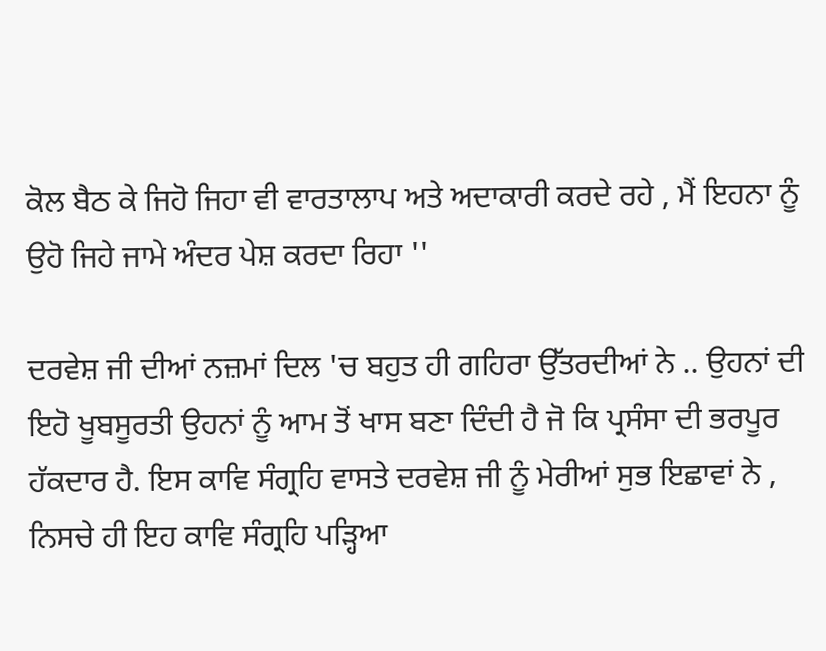ਕੋਲ ਬੈਠ ਕੇ ਜਿਹੋ ਜਿਹਾ ਵੀ ਵਾਰਤਾਲਾਪ ਅਤੇ ਅਦਾਕਾਰੀ ਕਰਦੇ ਰਹੇ , ਮੈਂ ਇਹਨਾ ਨੂੰ ਉਹੋ ਜਿਹੇ ਜਾਮੇ ਅੰਦਰ ਪੇਸ਼ ਕਰਦਾ ਰਿਹਾ ''

ਦਰਵੇਸ਼ ਜੀ ਦੀਆਂ ਨਜ਼ਮਾਂ ਦਿਲ 'ਚ ਬਹੁਤ ਹੀ ਗਹਿਰਾ ਉੱਤਰਦੀਆਂ ਨੇ .. ਉਹਨਾਂ ਦੀ ਇਹੋ ਖੂਬਸੂਰਤੀ ਉਹਨਾਂ ਨੂੰ ਆਮ ਤੋਂ ਖਾਸ ਬਣਾ ਦਿੰਦੀ ਹੈ ਜੋ ਕਿ ਪ੍ਰਸੰਸਾ ਦੀ ਭਰਪੂਰ ਹੱਕਦਾਰ ਹੈ. ਇਸ ਕਾਵਿ ਸੰਗ੍ਰਹਿ ਵਾਸਤੇ ਦਰਵੇਸ਼ ਜੀ ਨੂੰ ਮੇਰੀਆਂ ਸੁਭ ਇਛਾਵਾਂ ਨੇ , ਨਿਸਚੇ ਹੀ ਇਹ ਕਾਵਿ ਸੰਗ੍ਰਹਿ ਪੜ੍ਹਿਆ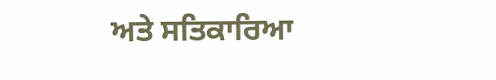ਅਤੇ ਸਤਿਕਾਰਿਆ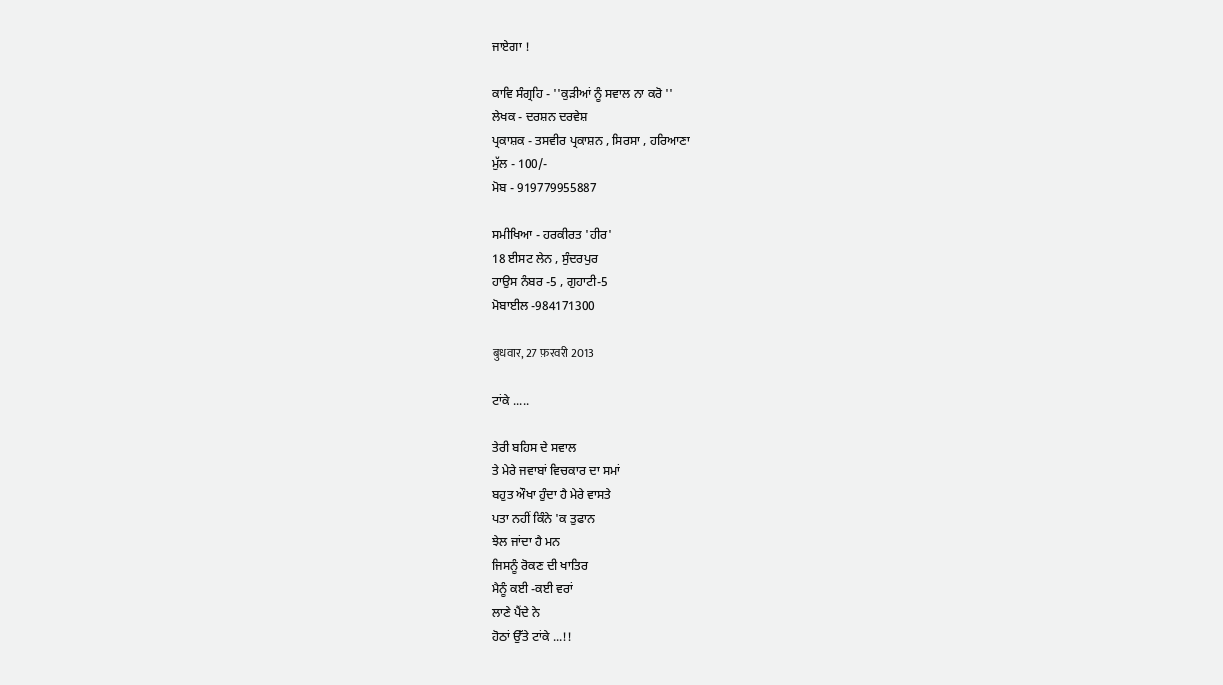ਜਾਏਗਾ !

ਕਾਵਿ ਸੰਗ੍ਰਹਿ - ''ਕੁੜੀਆਂ ਨੂੰ ਸਵਾਲ ਨਾ ਕਰੋ ''
ਲੇਖਕ - ਦਰਸ਼ਨ ਦਰਵੇਸ਼
ਪ੍ਰਕਾਸ਼ਕ - ਤਸਵੀਰ ਪ੍ਰਕਾਸ਼ਨ , ਸਿਰਸਾ , ਹਰਿਆਣਾ
ਮੁੱਲ - 100/-
ਮੋਬ - 919779955887

ਸਮੀਖਿਆ - ਹਰਕੀਰਤ 'ਹੀਰ'
18 ਈਸਟ ਲੇਨ , ਸੁੰਦਰਪੁਰ
ਹਾਉਸ ਨੰਬਰ -5 , ਗੁਹਾਟੀ-5
ਮੋਬਾਈਲ -984171300

बुधवार, 27 फ़रवरी 2013

ਟਾਂਕੇ .....

ਤੇਰੀ ਬਹਿਸ ਦੇ ਸਵਾਲ
ਤੇ ਮੇਰੇ ਜਵਾਬਾਂ ਵਿਚਕਾਰ ਦਾ ਸਮਾਂ
ਬਹੁਤ ਔਖਾ ਹੁੰਦਾ ਹੈ ਮੇਰੇ ਵਾਸਤੇ
ਪਤਾ ਨਹੀਂ ਕਿੰਨੇ 'ਕ ਤੁਫਾਨ
ਝੇਲ ਜਾਂਦਾ ਹੈ ਮਨ
ਜਿਸਨੂੰ ਰੋਕਣ ਦੀ ਖਾਤਿਰ
ਮੈਨੂੰ ਕਈ -ਕਈ ਵਰਾਂ
ਲਾਣੇ ਪੈਂਦੇ ਨੇ
ਹੋਠਾਂ ਉੱਤੇ ਟਾਂਕੇ ...!!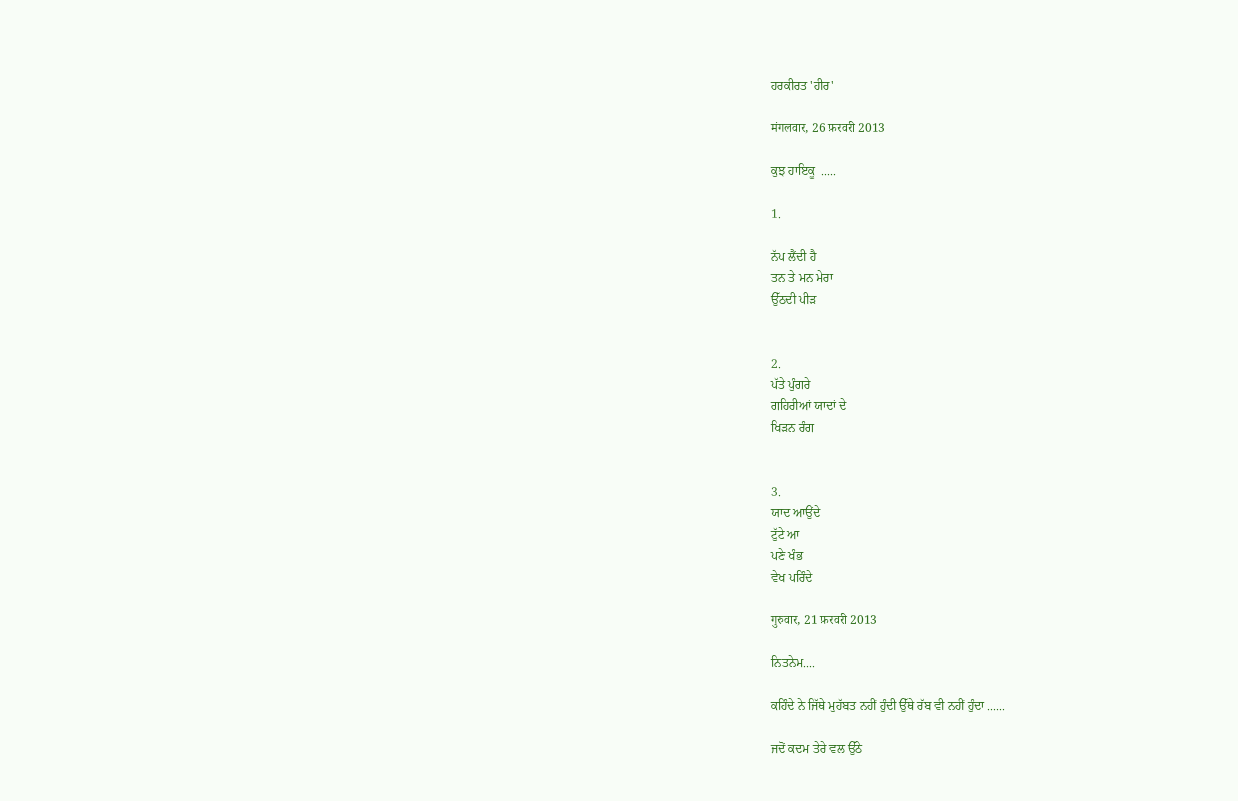ਹਰਕੀਰਤ 'ਹੀਰ'

मंगलवार, 26 फ़रवरी 2013

ਕੁਝ ਹਾਇਕੂ  .....

1.

ਨੱਪ ਲੈਂਦੀ ਹੈ
ਤਨ ਤੇ ਮਨ ਮੇਰਾ
ਉੱਠਦੀ ਪੀੜ


2.
ਪੱਤੇ ਪੁੰਗਰੇ
ਗਹਿਰੀਆਂ ਯਾਦਾਂ ਦੇ
ਖਿੜਨ ਰੰਗ


3.
ਯਾਦ ਆਉਂਦੇ
ਟੁੱਟੇ ਆ
ਪਣੇ ਖੰਭ
ਵੇਖ ਪਰਿੰਦੇ

गुरुवार, 21 फ़रवरी 2013

ਨਿਤਨੇਮ....

ਕਹਿੰਦੇ ਨੇ ਜਿੱਥੇ ਮੁਹੱਬਤ ਨਹੀਂ ਹੁੰਦੀ ਉੱਥੇ ਰੱਬ ਵੀ ਨਹੀਂ ਹੁੰਦਾ ......

ਜਦੋਂ ਕਦਮ ਤੇਰੇ ਵਲ ਉੱਠੇ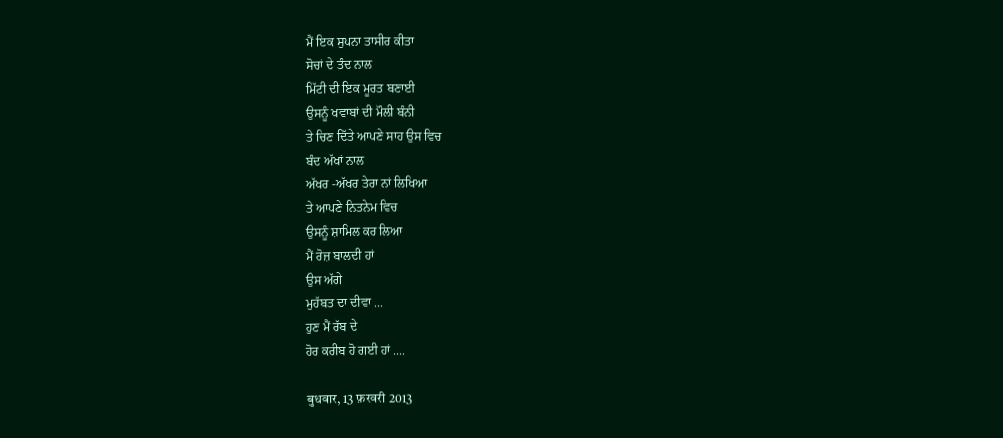ਮੈਂ ਇਕ ਸੁਪਨਾ ਤਾਸੀਰ ਕੀਤਾ
ਸੋਚਾਂ ਦੇ ਤੰਦ ਨਾਲ
ਮਿੱਟੀ ਦੀ ਇਕ ਮੂਰਤ ਬਣਾਈ
ਉਸਨੂੰ ਖਵਾਬਾਂ ਦੀ ਮੌਲੀ ਬੰਨੀ
ਤੇ ਚਿਣ ਦਿੱਤੇ ਆਪਣੇ ਸਾਹ ਉਸ ਵਿਚ
ਬੰਦ ਅੱਖਾਂ ਨਾਲ
ਅੱਖਰ -ਅੱਖਰ ਤੇਰਾ ਨਾਂ ਲਿਖਿਆ
ਤੇ ਆਪਣੇ ਨਿਤਨੇਮ ਵਿਚ
ਉਸਨੂੰ ਸ਼ਾਮਿਲ ਕਰ ਲਿਆ
ਮੈਂ ਰੋਜ਼ ਬਾਲਦੀ ਹਾਂ
ਉਸ ਅੱਗੇ
ਮੁਹੱਬਤ ਦਾ ਦੀਵਾ ...
ਹੁਣ ਮੈਂ ਰੱਬ ਦੇ
ਹੋਰ ਕਰੀਬ ਹੋ ਗਈ ਹਾਂ ....

बुधवार, 13 फ़रवरी 2013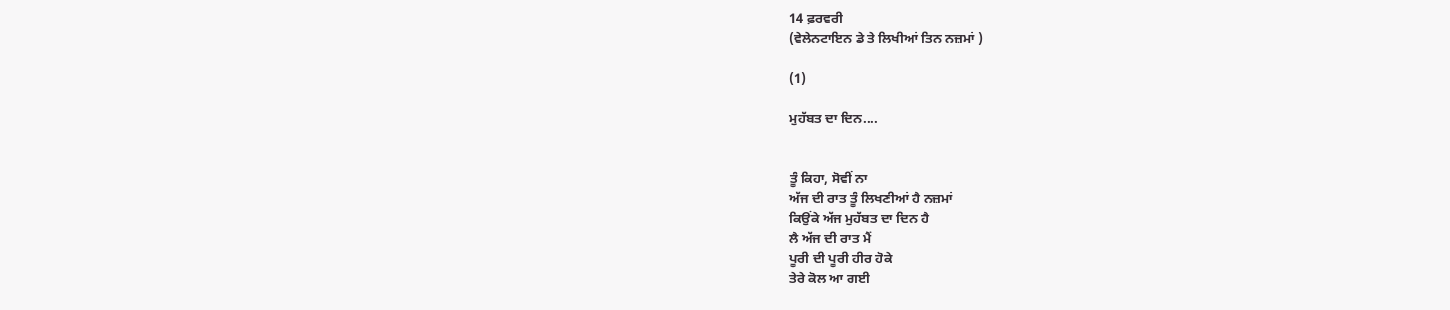14 ਫ਼ਰਵਰੀ
(ਵੇਲੇਨਟਾਇਨ ਡੇ ਤੇ ਲਿਖੀਆਂ ਤਿਨ ਨਜ਼ਮਾਂ )

(1)

ਮੁਹੱਬਤ ਦਾ ਦਿਨ....


ਤੂੰ ਕਿਹਾ, ਸੋਵੀਂ ਨਾ
ਅੱਜ ਦੀ ਰਾਤ ਤੂੰ ਲਿਖਣੀਆਂ ਹੈ ਨਜ਼ਮਾਂ
ਕਿਉਂਕੇ ਅੱਜ ਮੁਹੱਬਤ ਦਾ ਦਿਨ ਹੈ
ਲੈ ਅੱਜ ਦੀ ਰਾਤ ਮੈਂ
ਪੂਰੀ ਦੀ ਪੂਰੀ ਹੀਰ ਹੋਕੇ
ਤੇਰੇ ਕੋਲ ਆ ਗਈ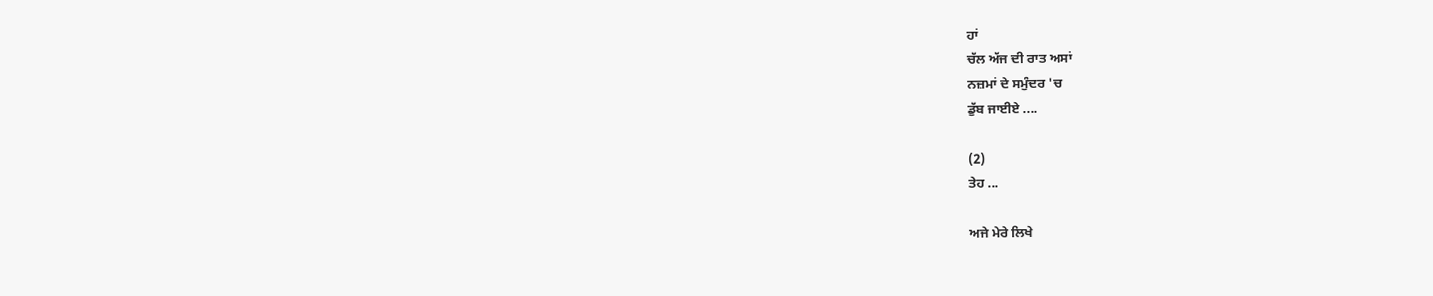ਹਾਂ
ਚੱਲ ਅੱਜ ਦੀ ਰਾਤ ਅਸਾਂ
ਨਜ਼ਮਾਂ ਦੇ ਸਮੁੰਦਰ 'ਚ
ਡੁੱਬ ਜਾਈਏ ....

(2)
ਤੇਹ ...

ਅਜੇ ਮੇਰੇ ਲਿਖੇ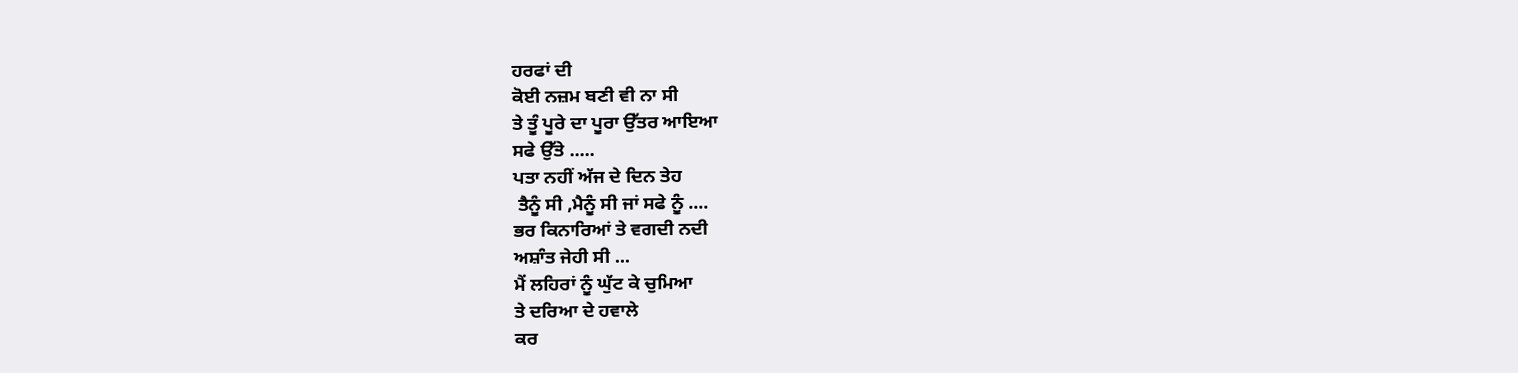ਹਰਫਾਂ ਦੀ
ਕੋਈ ਨਜ਼ਮ ਬਣੀ ਵੀ ਨਾ ਸੀ
ਤੇ ਤੂੰ ਪੂਰੇ ਦਾ ਪੂਰਾ ਉੱਤਰ ਆਇਆ
ਸਫੇ ਉੱਤੇ .....
ਪਤਾ ਨਹੀਂ ਅੱਜ ਦੇ ਦਿਨ ਤੇਹ
 ਤੈਨੂੰ ਸੀ ,ਮੈਨੂੰ ਸੀ ਜਾਂ ਸਫੇ ਨੂੰ ....
ਭਰ ਕਿਨਾਰਿਆਂ ਤੇ ਵਗਦੀ ਨਦੀ
ਅਸ਼ਾੰਤ ਜੇਹੀ ਸੀ ...
ਮੈਂ ਲਹਿਰਾਂ ਨੂੰ ਘੁੱਟ ਕੇ ਚੁਮਿਆ
ਤੇ ਦਰਿਆ ਦੇ ਹਵਾਲੇ
ਕਰ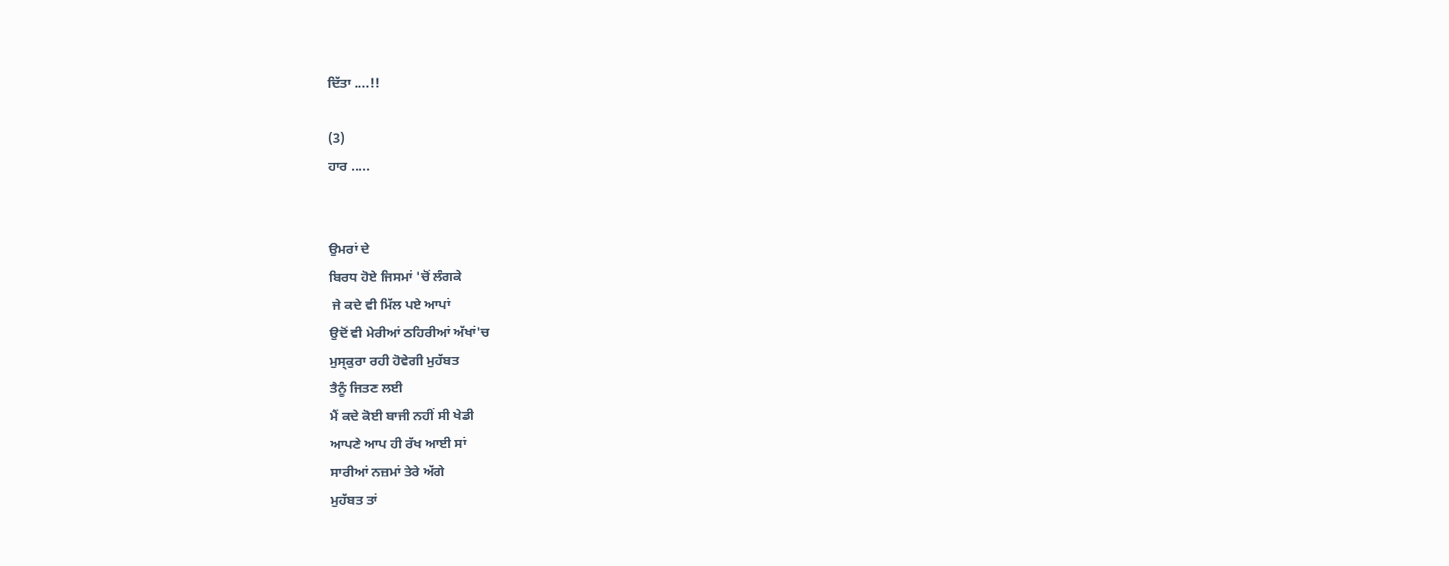ਦਿੱਤਾ ....!!

(3)
ਹਾਰ .....


ਉਮਰਾਂ ਦੇ
ਬਿਰਧ ਹੋਏ ਜਿਸਮਾਂ 'ਚੋਂ ਲੰਗਕੇ
 ਜੇ ਕਦੇ ਵੀ ਮਿੱਲ ਪਏ ਆਪਾਂ
ਉਦੋਂ ਵੀ ਮੇਰੀਆਂ ਠਹਿਰੀਆਂ ਅੱਖਾਂ'ਚ
ਮੁਸ੍ਕੁਰਾ ਰਹੀ ਹੋਵੇਗੀ ਮੁਹੱਬਤ
ਤੈਨੂੰ ਜਿਤਣ ਲਈ
ਮੈਂ ਕਦੇ ਕੋਈ ਬਾਜੀ ਨਹੀਂ ਸੀ ਖੇਡੀ
ਆਪਣੇ ਆਪ ਹੀ ਰੱਖ ਆਈ ਸਾਂ
ਸਾਰੀਆਂ ਨਜ਼ਮਾਂ ਤੇਰੇ ਅੱਗੇ
ਮੁਹੱਬਤ ਤਾਂ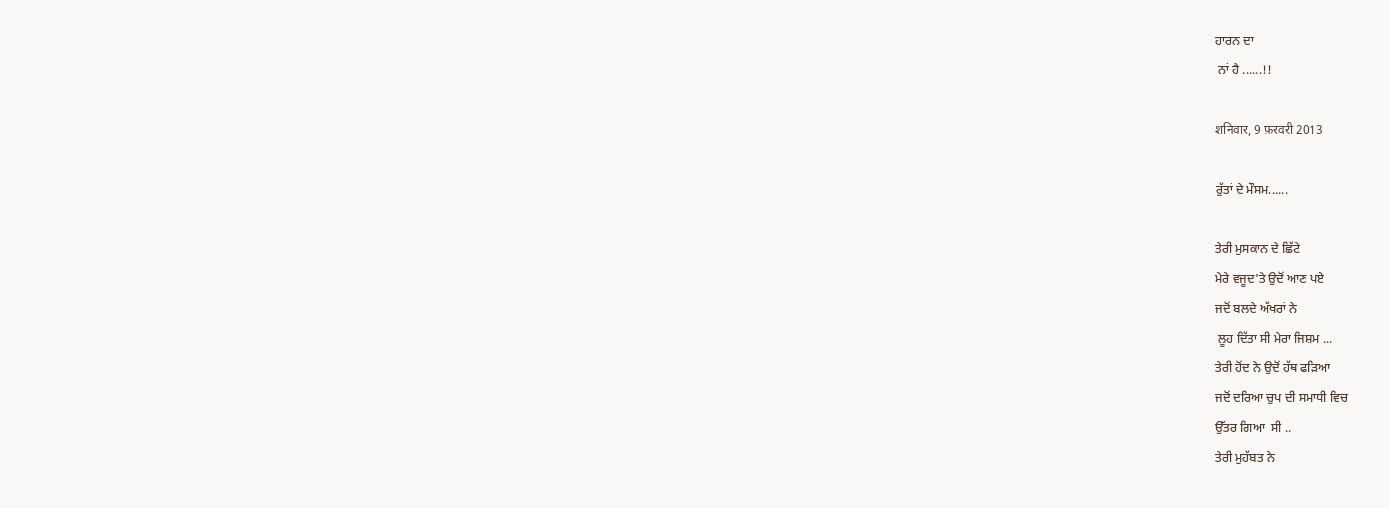ਹਾਰਨ ਦਾ
 ਨਾਂ ਹੈ ......!!

शनिवार, 9 फ़रवरी 2013

ਰੁੱਤਾਂ ਦੇ ਮੌਸਮ......

ਤੇਰੀ ਮੁਸਕਾਨ ਦੇ ਛਿੱਟੇ
ਮੇਰੇ ਵਜੂਦ'ਤੇ ਉਦੋਂ ਆਣ ਪਏ
ਜਦੋਂ ਬਲਦੇ ਅੱਖਰਾਂ ਨੇ
 ਲੂਹ ਦਿੱਤਾ ਸੀ ਮੇਰਾ ਜਿਸ਼ਮ ...
ਤੇਰੀ ਹੋਂਦ ਨੇ ਉਦੋਂ ਹੱਥ ਫੜਿਆ
ਜਦੋਂ ਦਰਿਆ ਚੁਪ ਦੀ ਸਮਾਧੀ ਵਿਚ
ਉੱਤਰ ਗਿਆ  ਸੀ ..
ਤੇਰੀ ਮੁਹੱਬਤ ਨੇ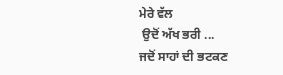ਮੇਰੇ ਵੱਲ
 ਉਦੋਂ ਅੱਖ ਭਰੀ ...
ਜਦੋਂ ਸਾਹਾਂ ਦੀ ਭਟਕਣ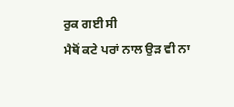ਰੁਕ ਗਈ ਸੀ
ਮੈਥੋਂ ਕਟੇ ਪਰਾਂ ਨਾਲ ਉੜ ਵੀ ਨਾ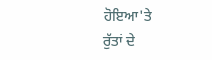ਹੋਇਆ'ਤੇ
ਰੁੱਤਾਂ ਦੇ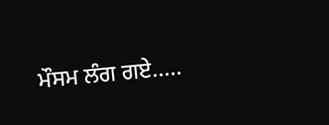ਮੌਸਮ ਲੰਗ ਗਏ.....